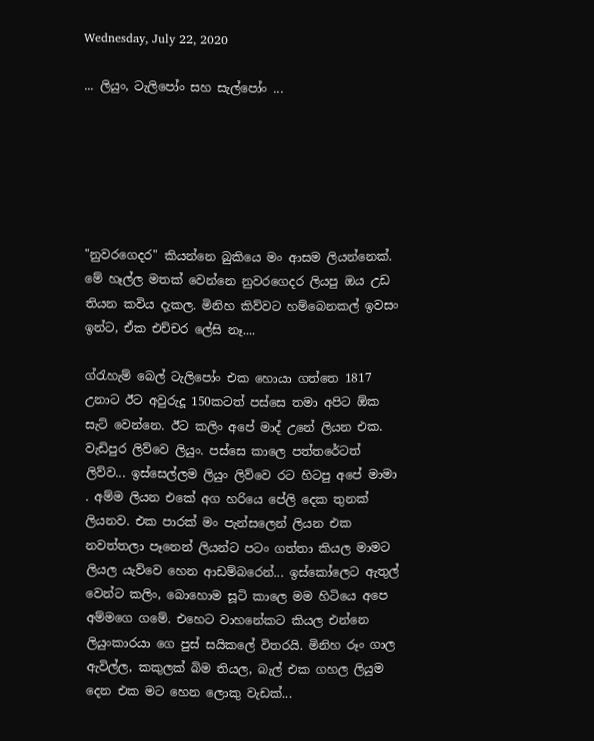Wednesday, July 22, 2020

... ලියුං, ටැලිපෝං සහ සැල්පෝං ...






"නුවරගෙදර" කියන්නෙ බුකියෙ මං ආසම ලියන්නෙක්. මේ හෑල්ල මතක් වෙන්නෙ නුවරගෙදර ලියපු ඔය උඩ තියන කවිය දැකල. මිනිහ කිව්වට හම්බෙනකල් ඉවසං ඉන්ට, ඒක එච්චර ලේසි නෑ....

ග්රැහැම් බෙල් ටැලිපෝං එක හොයා ගත්තෙ 1817 උනාට ඊට අවුරුදූ 150කටත් පස්සෙ තමා අපිට ඕක සැට් වෙන්නෙ. ඊට කලිං අපේ මාද් උනේ ලියන එක. වැඩිපුර ලිව්වෙ ලියුං. පස්සෙ කාලෙ පත්තරේටත් ලිව්ව... ඉස්සෙල්ලම ලියුං ලිව්වෙ රට හිටපු අපේ මාමා . අම්ම ලියන එකේ අග හරියෙ පේලි දෙක තුනක් ලියනව. එක පාරක් මං පැන්සලෙන් ලියන එක නවත්තලා පෑනෙන් ලියන්ට පටං ගත්තා කියල මාමට ලියල යැව්වෙ හෙන ආඩම්බරෙන්... ඉස්කෝලෙට ඇතුල් වෙන්ට කලිං, බොහොම සූටි කාලෙ මම හිටියෙ අපෙ අම්මගෙ ගමේ. එහෙට වාහනේකට කියල එන්නෙ ලියුංකාරයා ගෙ පුස් සයිකලේ විතරයි. මිනිහ රූං ගාල ඇවිල්ල, කකුලක් බිම තියල, බැල් එක ගහල ලියුම දෙන එක මට හෙන ලොකු වැඩක්...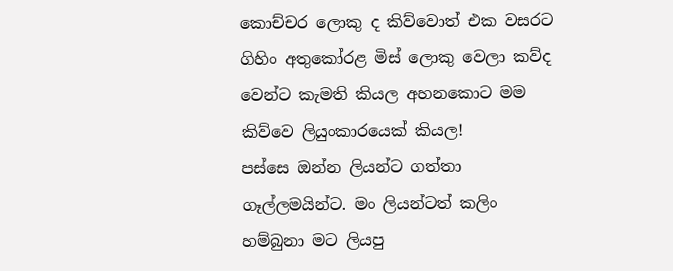කොච්චර ලොකු ද කිව්වොත් එක වසරට ගිහිං අතුකෝරළ මිස් ලොකු වෙලා කව්ද වෙන්ට කැමති කියල අහනකොට මම කිව්වෙ ලියුංකාරයෙක් කියල!
පස්සෙ ඔන්න ලියන්ට ගත්තා ගෑල්ලමයින්ට. මං ලියන්ටත් කලිං හම්බුනා මට ලියපු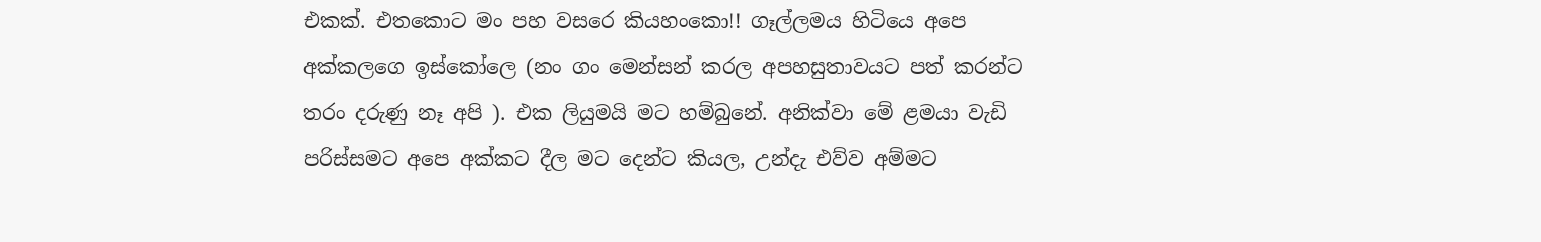එකක්. එතකොට මං පහ වසරෙ කියහංකො!! ගෑල්ලමය හිටියෙ අපෙ අක්කලගෙ ඉස්කෝලෙ (නං ගං මෙන්සන් කරල අපහසුතාවයට පත් කරන්ට තරං දරුණු නෑ අපි ). එක ලියුමයි මට හම්බුනේ. අනික්වා මේ ළමයා වැඩි පරිස්සමට අපෙ අක්කට දීල මට දෙන්ට කියල, උන්දැ එව්ව අම්මට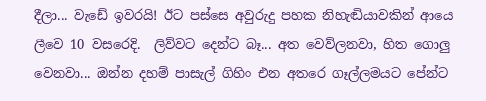දීලා... වැඩේ ඉවරයි! ඊට පස්සෙ අවුරුදු පහක නිහැඬියාවකින් ආයෙ ලීවෙ 10 වසරෙදි.  ලිව්වට දෙන්ට බෑ... අත වෙව්ලනවා, හිත ගොලු වෙනවා... ඔන්න දහම් පාසැල් ගිහිං එන අතරෙ ගෑල්ලමයට පේන්ට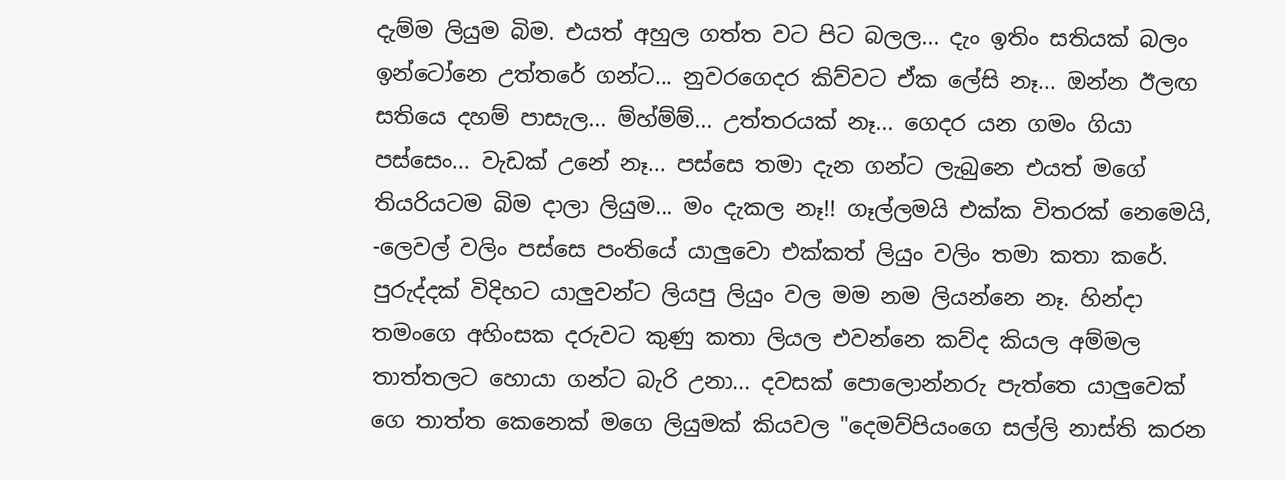දැම්ම ලියුම බිම. එයත් අහුල ගත්ත වට පිට බලල... දැං ඉතිං සතියක් බලං ඉන්ටෝනෙ උත්තරේ ගන්ට... නුවරගෙදර කිව්වට ඒක ලේසි නෑ... ඔන්න ඊලඟ සතියෙ දහම් පාසැල... ම්හ්ම්ම්... උත්තරයක් නෑ... ගෙදර යන ගමං ගියා පස්සෙං... වැඩක් උනේ නෑ... පස්සෙ තමා දැන ගන්ට ලැබුනෙ එයත් මගේ තියරියටම බිම දාලා ලියුම... මං දැකල නෑ!! ගෑල්ලමයි එක්ක විතරක් නෙමෙයි, -ලෙවල් වලිං පස්සෙ පංතියේ යාලුවො එක්කත් ලියුං වලිං තමා කතා කරේ. පුරුද්දක් විදිහට යාලුවන්ට ලියපු ලියුං වල මම නම ලියන්නෙ නෑ. හින්දා තමංගෙ අහිංසක දරුවට කුණු කතා ලියල එවන්නෙ කව්ද කියල අම්මල තාත්තලට හොයා ගන්ට බැරි උනා... දවසක් පොලොන්නරු පැත්තෙ යාලුවෙක් ගෙ තාත්ත කෙනෙක් මගෙ ලියුමක් කියවල "දෙමව්පියංගෙ සල්ලි නාස්ති කරන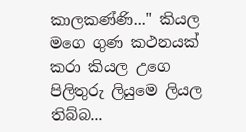කාලකණ්ණි..." කියල මගෙ ගුණ කථනයක් කරා කියල උගෙ පිලිතුරු ලියුමෙ ලියල තිබ්බ...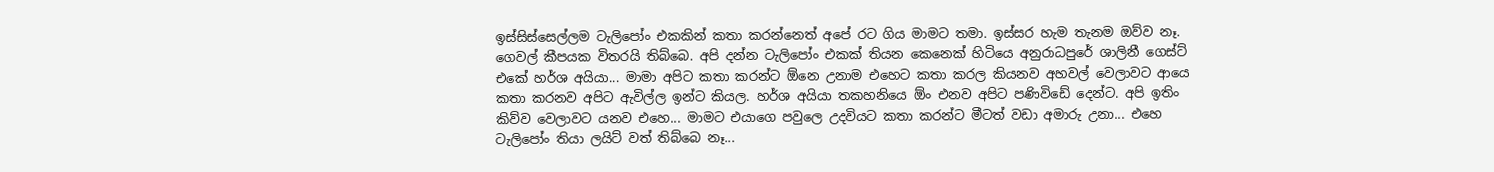ඉස්සිස්සෙල්ලම ටැලිපෝං එකකින් කතා කරන්නෙත් අපේ රට ගිය මාමට තමා. ඉස්සර හැම තැනම ඔව්ව නෑ. ගෙවල් කීපයක විතරයි තිබ්බෙ. අපි දන්න ටැලිපෝං එකක් තියන කෙනෙක් හිටියෙ අනුරාධපුරේ ශාලිනී ගෙස්ට් එකේ හර්ශ අයියා... මාමා අපිට කතා කරන්ට ඕනෙ උනාම එහෙට කතා කරල කියනව අහවල් වෙලාවට ආයෙ කතා කරනව අපිට ඇවිල්ල ඉන්ට කියල. හර්ශ අයියා තකහනියෙ ඕං එනව අපිට පණිවිඩේ දෙන්ට. අපි ඉතිං කිව්ව වෙලාවට යනව එහෙ... මාමට එයාගෙ පවුලෙ උදවියට කතා කරන්ට මීටත් වඩා අමාරු උනා... එහෙ ටැලිපෝං තියා ලයිට් වත් තිබ්බෙ නෑ...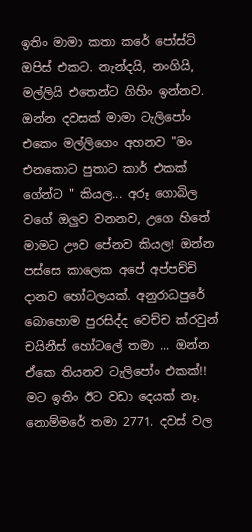ඉතිං මාමා කතා කරේ පෝස්ට් ඔපිස් එකට. නැන්දයි, නංගියි, මල්ලියි එතෙන්ට ගිහිං ඉන්නව. ඔන්න දවසක් මාමා ටැලිපෝං එකෙං මල්ලිගෙං අහනව "මං එනකොට පුතාට කාර් එකක් ගේන්ට " කියල... අරූ ගොබිල වගේ ඔලුව වනනව, උගෙ හිතේ මාමට ඌව පේනව කියල! ඔන්න පස්සෙ කාලෙක අපේ අප්පච්චි දානව හෝටලයක්. අනුරාධපුරේ බොහොම පුරසිද්ද වෙච්ච ක්රවුන් චයිනීස් හෝටලේ තමා ... ඔන්න ඒකෙ තියනව ටැලිපෝං එකක්!! මට ඉතිං ඊට වඩා දෙයක් නෑ. නොම්මරේ තමා 2771. දවස් වල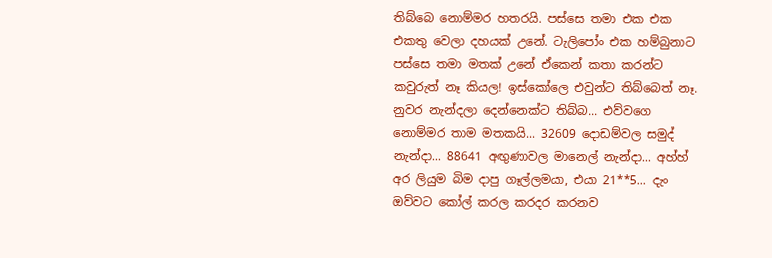තිබ්බෙ නොම්මර හතරයි. පස්සෙ තමා එක එක එකතු වෙලා දහයක් උනේ. ටැලිපෝං එක හම්බුනාට පස්සෙ තමා මතක් උනේ ඒකෙන් කතා කරන්ට කවුරුත් නෑ කියල! ඉස්කෝලෙ එවුන්ට තිබ්බෙත් නෑ. නුවර නැන්දලා දෙන්නෙක්ට තිබ්බ... එව්වගෙ නොම්මර තාම මතකයි... 32609 දොඩම්වල සමුද් නැන්දා... 88641 අඟුණාවල මානෙල් නැන්දා... අහ්හ් අර ලියුම බිම දාපු ගෑල්ලමයා, එයා 21**5... දැං ඔව්වට කෝල් කරල කරදර කරනව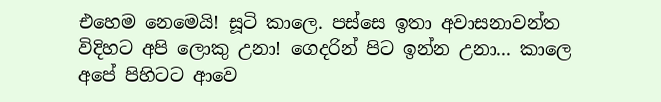එහෙම නෙමෙයි! සූටි කාලෙ. පස්සෙ ඉතා අවාසනාවන්ත විදිහට අපි ලොකු උනා! ගෙදරින් පිට ඉන්න උනා... කාලෙ අපේ පිහිටට ආවෙ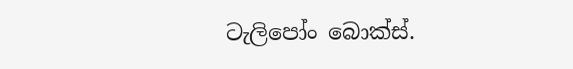ටැලිපෝං බොක්ස්.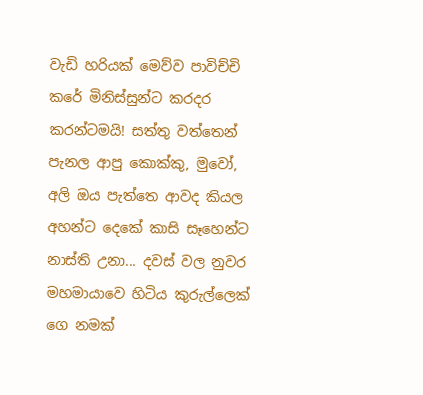වැඩි හරියක් මෙව්ව පාවිච්චි කරේ මිනිස්සුන්ට කරදර කරන්ටමයි! සත්තු වත්තෙන් පැනල ආපු කොක්කු, මුවෝ, අලි ඔය පැත්තෙ ආවද කියල අහන්ට දෙකේ කාසි සෑහෙන්ට නාස්ති උනා... දවස් වල නුවර මහමායාවෙ හිටිය කුරුල්ලෙක් ගෙ නමක්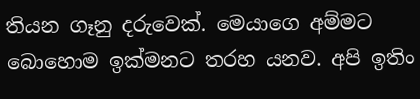තියන ගෑනු දරුවෙක්. මෙයාගෙ අම්මට බොහොම ඉක්මනට තරහ යනව. අපි ඉතිං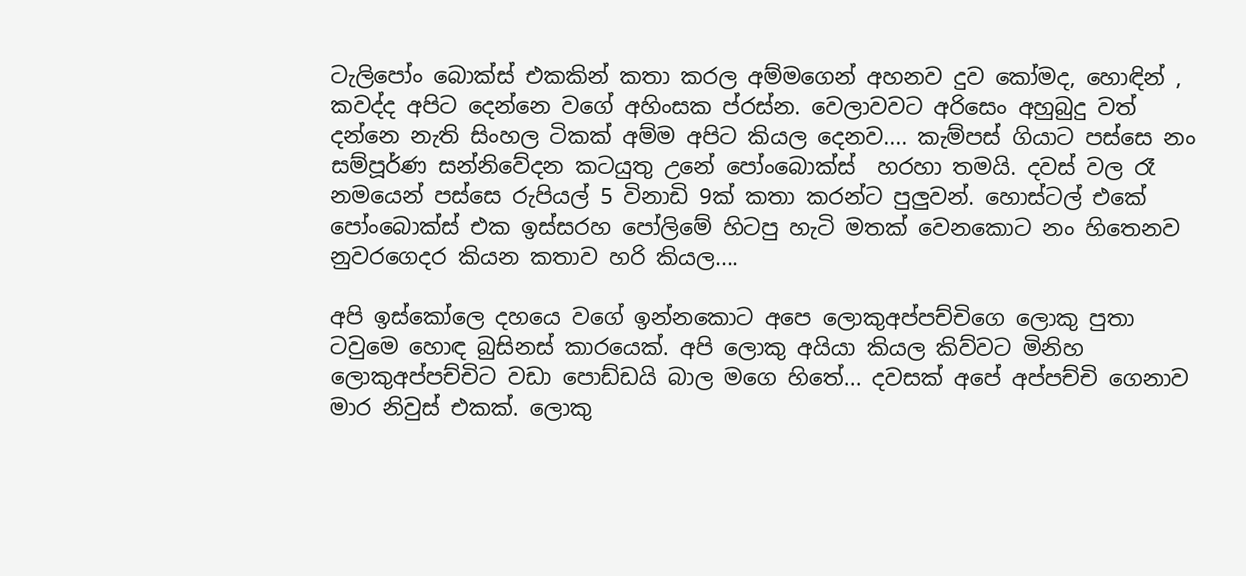ටැලිපෝං බොක්ස් එකකින් කතා කරල අම්මගෙන් අහනව දුව කෝමද, හොඳින් , කවද්ද අපිට දෙන්නෙ වගේ අහිංසක ප්රස්න. වෙලාවවට අරිසෙං අහුබුදු වත් දන්නෙ නැති සිංහල ටිකක් අම්ම අපිට කියල දෙනව.... කැම්පස් ගියාට පස්සෙ නං සම්පූර්ණ සන්නිවේදන කටයුතු උනේ පෝංබොක්ස්  හරහා තමයි. දවස් වල රෑ නමයෙන් පස්සෙ රුපියල් 5 විනාඩි 9ක් කතා කරන්ට පුලුවන්. හොස්ටල් එකේ පෝංබොක්ස් එක ඉස්සරහ පෝලිමේ හිටපු හැටි මතක් වෙනකොට නං හිතෙනව නුවරගෙදර කියන කතාව හරි කියල....

අපි ඉස්කෝලෙ දහයෙ වගේ ඉන්නකොට අපෙ ලොකුඅප්පච්චිගෙ ලොකු පුතා ටවුමෙ හොඳ බුසිනස් කාරයෙක්. අපි ලොකු අයියා කියල කිව්වට මිනිහ ලොකුඅප්පච්චිට වඩා පොඩ්ඩයි බාල මගෙ හිතේ... දවසක් අපේ අප්පච්චි ගෙනාව මාර නිවුස් එකක්. ලොකු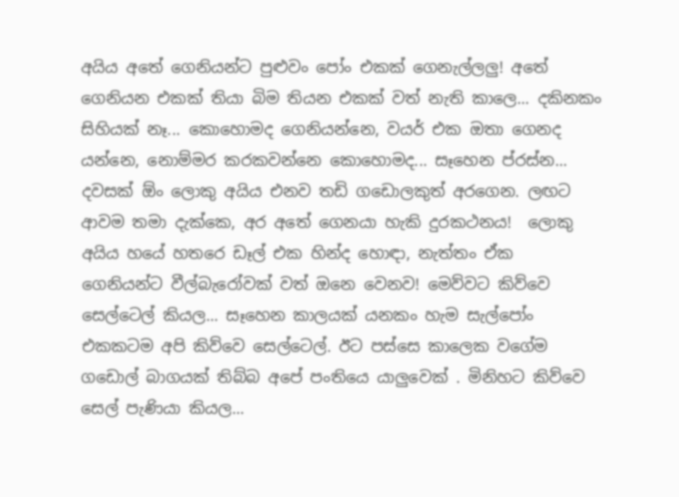අයිය අතේ ගෙනියන්ට පුළුවං පෝං එකක් ගෙනැල්ලලු! අතේ ගෙනියන එකක් තියා බිම තියන එකක් වත් නැති කාලෙ... දකිනකං සිහියක් නෑ... කොහොමද ගෙනියන්නෙ, වයර් එක ඔතා ගෙනද යන්නෙ, නොම්මර කරකවන්නෙ කොහොමද... සෑහෙන ප්රස්න... දවසක් ඕං ලොකු අයිය එනව තඩි ගඩොලකුත් අරගෙන. ලඟට ආවම තමා දැක්කෙ, අර අතේ ගෙනයා හැකි දුරකථනය!  ලොකු අයිය හයේ හතරෙ ඩෑල් එක හින්ද හොඳා, නැත්තං ඒක ගෙනියන්ට වීල්බැරෝවක් වත් ඔනෙ වෙනව! මෙව්වට කිව්වෙ සෙල්ටෙල් කියල... සෑහෙන කාලයක් යනකං හැම සැල්පෝං එකකටම අපි කිව්වෙ සෙල්ටෙල්. ඊට පස්සෙ කාලෙක වගේම ගඩොල් බාගයක් තිබ්බ අපේ පංතියෙ යාලුවෙක් . මිනිහට කිව්වෙ සෙල් පැණියා කියල...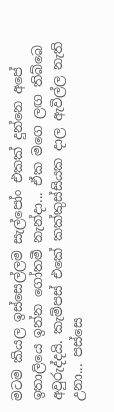මටම කියල ඉස්සෙල්ලම සැල්පෝං එකක් දුන්නෙ අපේ ඉතාලියෙ ඉන්න ගෝතමී නැන්දා... ඒක මගෙ ලඟ තිබ්බෙ අවුරුද්දයි. කැම්පස් එකේ කක්කුස්සියක දාල ඇවිල්ල නැති උනා... පස්සෙ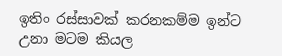ඉතිං රස්සාවක් කරනකම්ම ඉන්ට උනා මටම කියල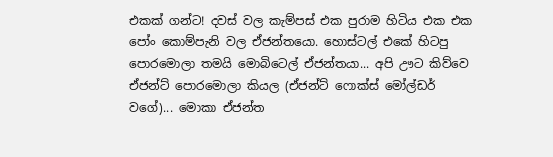එකක් ගන්ට! දවස් වල කැම්පස් එක පුරාම හිටිය එක එක පෝං කොම්පැනි වල ඒජන්තයො. හොස්ටල් එකේ හිටපු පොරමොලා තමයි මොබිටෙල් ඒජන්තයා... අපි ඌට කිව්වෙ ඒජන්ට් පොරමොලා කියල (ඒජන්ට් ෆොක්ස් මෝල්ඩර් වගේ)... මොකා ඒජන්ත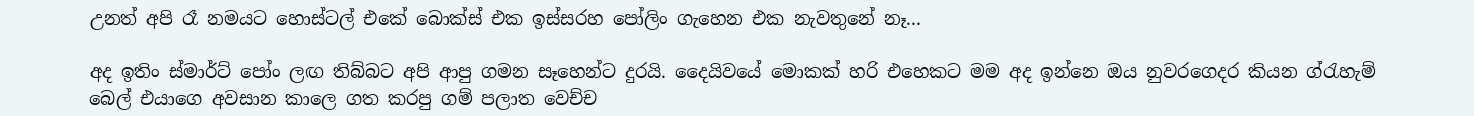උනත් අපි රෑ නමයට හොස්ටල් එකේ බොක්ස් එක ඉස්සරහ පෝලිං ගැහෙන එක නැවතුනේ නෑ...

අද ඉතිං ස්මාර්ට් පෝං ලඟ තිබ්බට අපි ආපු ගමන සෑහෙන්ට දුරයි. දෛයිවයේ මොකක් හරි එහෙකට මම අද ඉන්නෙ ඔය නුවරගෙදර කියන ග්රැහැම් බෙල් එයාගෙ අවසාන කාලෙ ගත කරපු ගම් පලාත වෙච්ච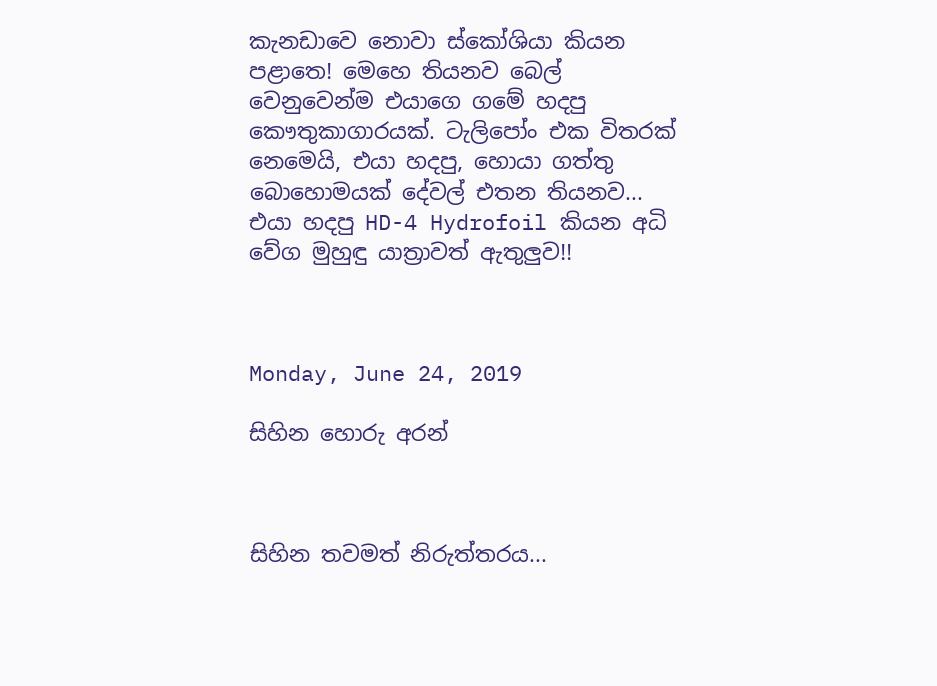කැනඩාවෙ නොවා ස්කෝශියා කියන පළාතෙ! මෙහෙ තියනව බෙල් වෙනුවෙන්ම එයාගෙ ගමේ හදපු කෞතුකාගාරයක්. ටැලිපෝං එක විතරක් නෙමෙයි, එයා හදපු, හොයා ගත්තු බොහොමයක් දේවල් එතන තියනව... එයා හදපු HD-4 Hydrofoil කියන අධි වේග මුහුඳු යාත්‍රාවත් ඇතුලුව!!



Monday, June 24, 2019

සිහින හොරු අරන්



සිහින තවමත් නිරුත්තරය...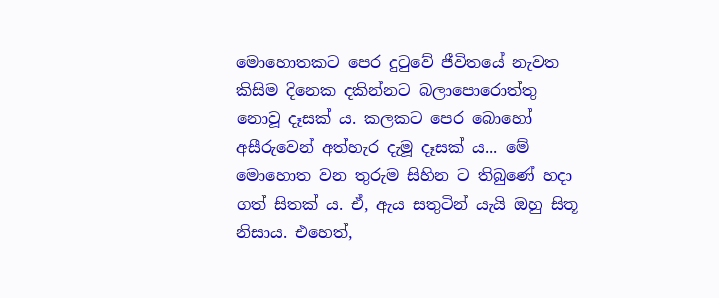මොහොතකට පෙර දුටුවේ ජීවිතයේ නැවත කිසිම දිනෙක දකින්නට බලාපොරොත්තු නොවූ දෑසක් ය. කලකට පෙර බොහෝ අසීරුවෙන් අත්හැර දැමූ දෑසක් ය... මේ මොහොත වන තුරුම සිහින ට තිබුණේ හදා ගත් සිතක් ය. ඒ, ඇය සතුටින් යැයි ඔහු සිතූ නිසාය. එහෙත්,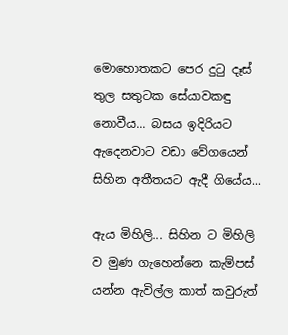මොහොතකට පෙර දුටු දෑස් තුල සතුටක සේයාවකඳු නොවීය... බසය ඉදිරියට ඇදෙනවාට වඩා වේගයෙන් සිහින අතීතයට ඇදී ගියේය...

ඇය මිහිලි... සිහින ට මිහිලි ව මුණ ගැහෙන්නෙ කැම්පස් යන්න ඇවිල්ල කාත් කවුරුත්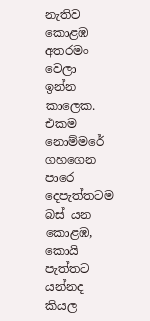නැතිව කොළඹ අතරමං වෙලා ඉන්න කාලෙක. එකම නොම්මරේ ගහගෙන පාරෙ දෙපැත්තටම බස් යන කොළඹ, කොයි පැත්තට යන්නද කියල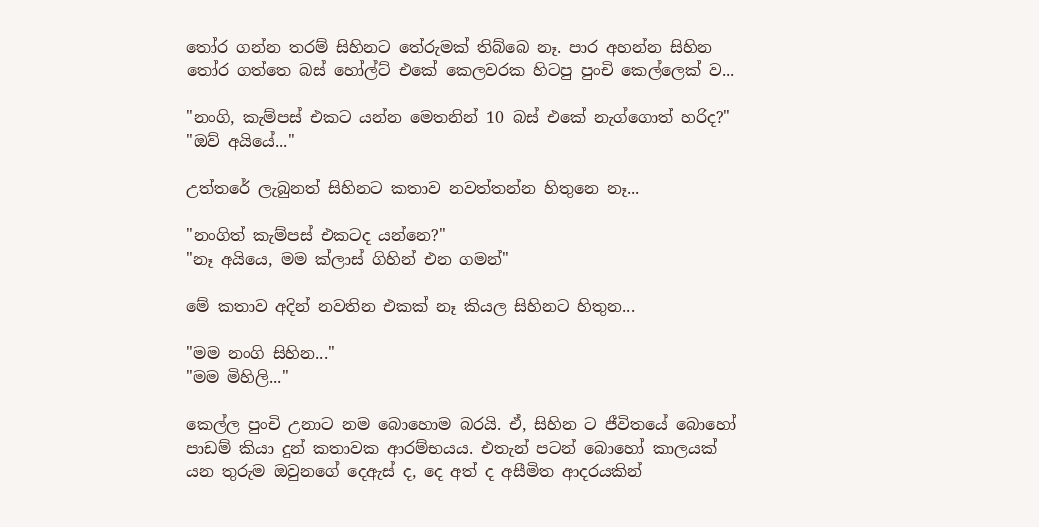තෝර ගන්න තරම් සිහිනට තේරුමක් තිබ්බෙ නෑ. පාර අහන්න සිහින තෝර ගත්තෙ බස් හෝල්ට් එකේ කෙලවරක හිටපු පුංචි කෙල්ලෙක් ව...

"නංගි, කැම්පස් එකට යන්න මෙතනින් 10 බස් එකේ නැග්ගොත් හරිද?"
"ඔව් අයියේ..."

උත්තරේ ලැබුනත් සිහිනට කතාව නවත්තන්න හිතුනෙ නෑ...

"නංගිත් කැම්පස් එකටද යන්නෙ?"
"නෑ අයියෙ, මම ක්ලාස් ගිහින් එන ගමන්"

මේ කතාව අදින් නවතින එකක් නෑ කියල සිහිනට හිතුන...

"මම නංගි සිහින..."
"මම මිහිලි..."

කෙල්ල පුංචි උනාට නම බොහොම බරයි. ඒ, සිහින ට ජීවිතයේ බොහෝ පාඩම් කියා දුන් කතාවක ආරම්භයය. එතැන් පටන් බොහෝ කාලයක් යන තුරුම ඔවුනගේ දෙඇස් ද, දෙ අත් ද අසීමිත ආදරයකින්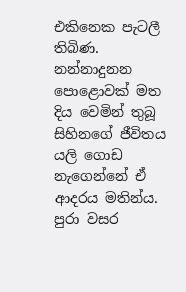එකිනෙක පැටලී තිබිණ. නන්නාදුනන පොළොවක් මත දිය වෙමින් තුබූ සිහිනගේ ජීවිතය යලි ගොඩ නැගෙන්නේ ඒ ආදරය මතින්ය. පුරා වසර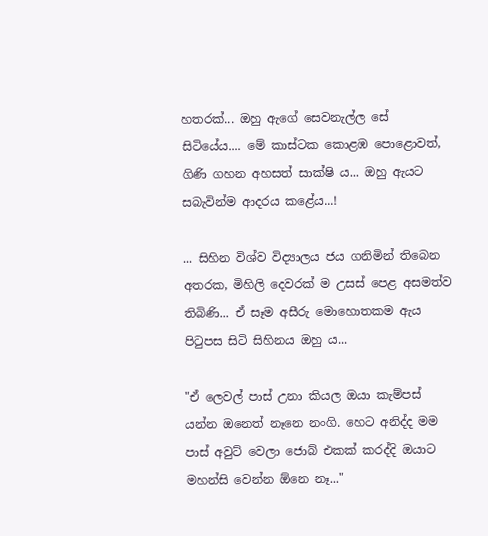හතරක්... ඔහු ඇගේ සෙවනැල්ල සේ සිටියේය.... මේ කාස්ටක කොළඹ පොළොවත්, ගිණි ගහන අහසත් සාක්ෂි ය... ඔහු ඇයට සබැවින්ම ආදරය කළේය...!

... සිහින විශ්ව විද්‍යාලය ජය ගනිමින් තිබෙන අතරක, මිහිලි දෙවරක් ම උසස් පෙළ අසමත්ව තිබිණි... ඒ සෑම අසීරු මොහොතකම ඇය පිටුපස සිටි සිහිනය ඔහු ය...

"ඒ ලෙවල් පාස් උනා කියල ඔයා කැම්පස් යන්න ඔනෙත් නෑනෙ නංගි. හෙට අනිද්ද මම පාස් අවුට් වෙලා ජොබ් එකක් කරද්දි ඔයාට මහන්සි වෙන්න ඕනෙ නෑ..."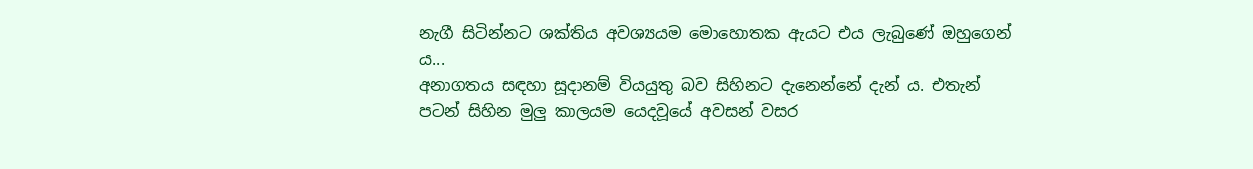නැගී සිටින්නට ශක්තිය අවශ්‍යයම මොහොතක ඇයට එය ලැබුණේ ඔහුගෙන් ය...
අනාගතය සඳහා සූදානම් වියයුතු බව සිහිනට දැනෙන්නේ දැන් ය. එතැන් පටන් සිහින මුලු කාලයම යෙදවූයේ අවසන් වසර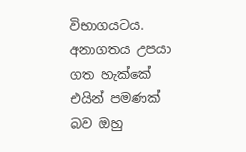විභාගයටය. අනාගතය උපයා ගත හැක්කේ එයින් පමණක් බව ඔහු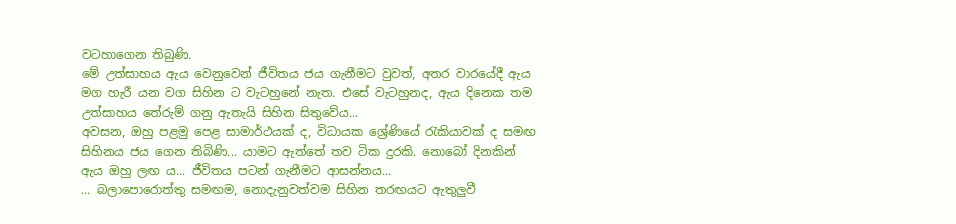වටහාගෙන තිබුණි.
මේ උත්සාහය ඇය වෙනුවෙන් ජීවිතය ජය ගැනීමට වුවත්, අතර වාරයේදී ඇය මග හැරී යන වග සිහින ට වැටහුනේ නැත. එසේ වැටහුනද, ඇය දිනෙක තම උත්සාහය තේරුම් ගනු ඇතැයි සිහින සිතුවේය...
අවසන, ඔහු පළමු පෙළ සාමාර්ථයක් ද, විධායක ශ්‍රේණියේ රැකියාවක් ද සමඟ සිහිනය ජය ගෙන තිබිණි... යාමට ඇත්තේ තව ටික දුරකි. නොබෝ දිනකින් ඇය ඔහු ලඟ ය... ජීවිතය පටන් ගැනීමට ආසන්නය...
... බලාපොරොත්තු සමඟම, නොදැනුවත්වම සිහින තරඟයට ඇතුලුවී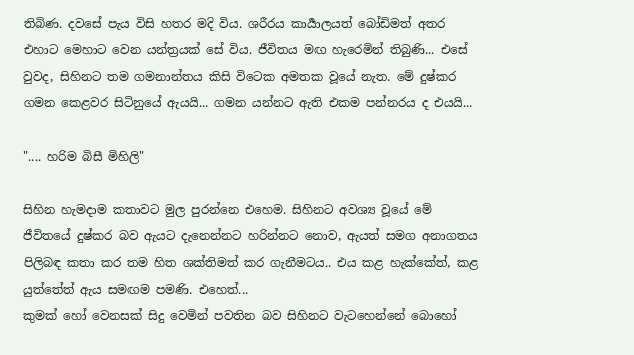තිබිණ. දවසේ පැය විසි හතර මදි විය. ශරීරය කාර්‍යාලයත් බෝඩිමත් අතර එහාට මෙහාට වෙන යන්ත්‍රයක් සේ විය. ජීවිතය මඟ හැරෙමින් තිබුණි... එසේ වුවද, සිහිනට තම ගමනාන්තය කිසි විටෙක අමතක වූයේ නැත. මේ දුෂ්කර ගමන කෙළවර සිටිනුයේ ඇයයි... ගමන යන්නට ඇති එකම පන්නරය ද එයයි...

".... හරිම බිසී මිහිලි"

සිහින හැමදාම කතාවට මුල පුරන්නෙ එහෙම. සිහිනට අවශ්‍ය වූයේ මේ ජීවිතයේ දුෂ්කර බව ඇයට දැනෙන්නට හරින්නට නොව, ඇයත් සමග අනාගතය පිලිබඳ කතා කර තම හිත ශක්තිමත් කර ගැනීමටය.. එය කළ හැක්කේත්, කළ යුත්තේත් ඇය සමඟම පමණි. එහෙත්...
කුමක් හෝ වෙනසක් සිදු වෙමින් පවතින බව සිහිනට වැටහෙන්නේ බොහෝ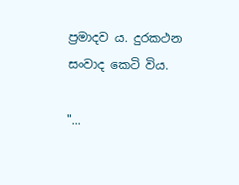ප්‍රමාදව ය. දුරකථන සංවාද කෙටි විය.

"...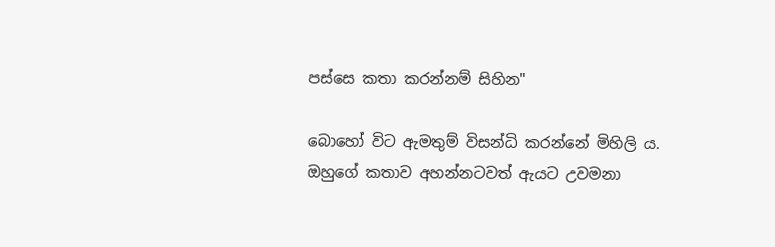පස්සෙ කතා කරන්නම් සිහින"

බොහෝ විට ඇමතුම් විසන්ධි කරන්නේ මිහිලි ය. ඔහුගේ කතාව අහන්නටවත් ඇයට උවමනා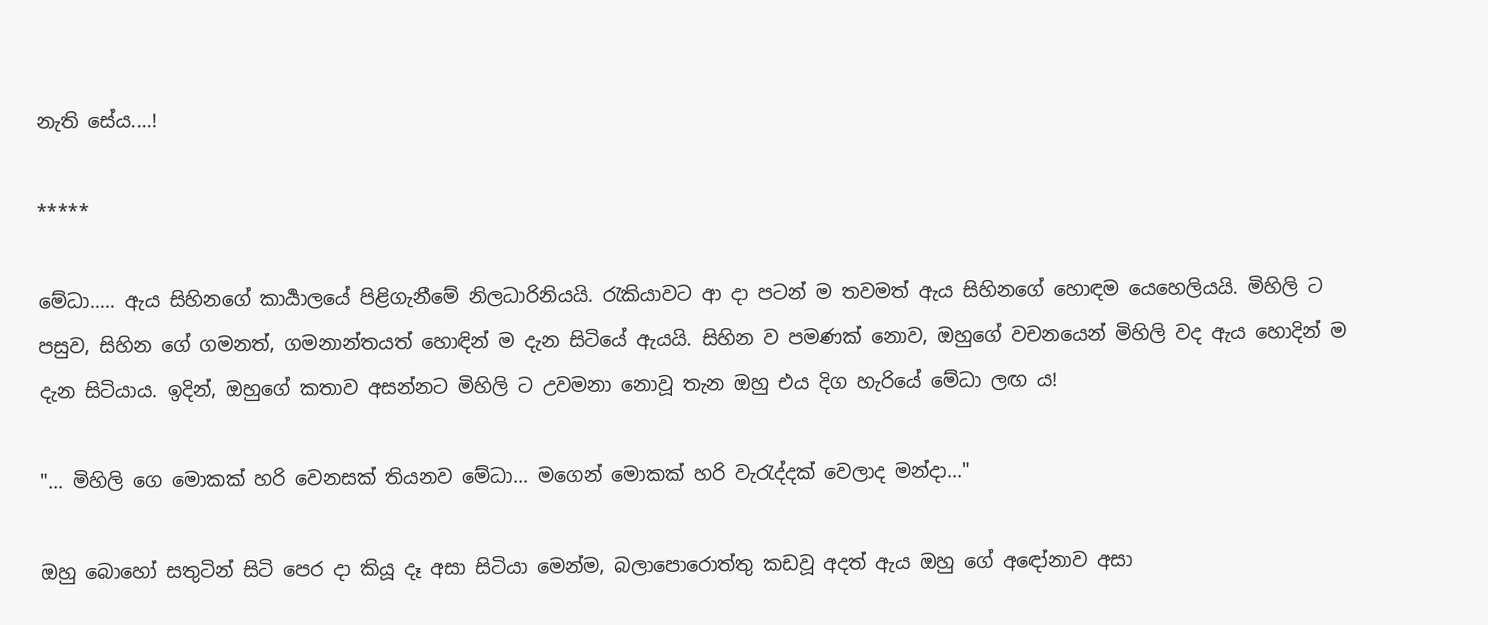නැති සේය....!

*****

මේධා..... ඇය සිහිනගේ කාර්‍යාලයේ පිළිගැනීමේ නිලධාරිනියයි. රැකියාවට ආ දා පටන් ම තවමත් ඇය සිහිනගේ හොඳම යෙහෙලියයි. මිහිලි ට පසුව, සිහින ගේ ගමනත්, ගමනාන්තයත් හොඳින් ම දැන සිටියේ ඇයයි. සිහින ව පමණක් නොව, ඔහුගේ වචනයෙන් මිහිලි වද ඇය හොදින් ම දැන සිටියාය. ඉදින්, ඔහුගේ කතාව අසන්නට මිහිලි ට උවමනා නොවූ තැන ඔහු එය දිග හැරියේ මේධා ලඟ ය!

"... මිහිලි ගෙ මොකක් හරි වෙනසක් තියනව මේධා... මගෙන් මොකක් හරි වැරැද්දක් වෙලාද මන්දා..."

ඔහු බොහෝ සතුටින් සිටි පෙර දා කියූ දෑ අසා සිටියා මෙන්ම, බලාපොරොත්තු කඩවූ අදත් ඇය ඔහු ගේ අඳෝනාව අසා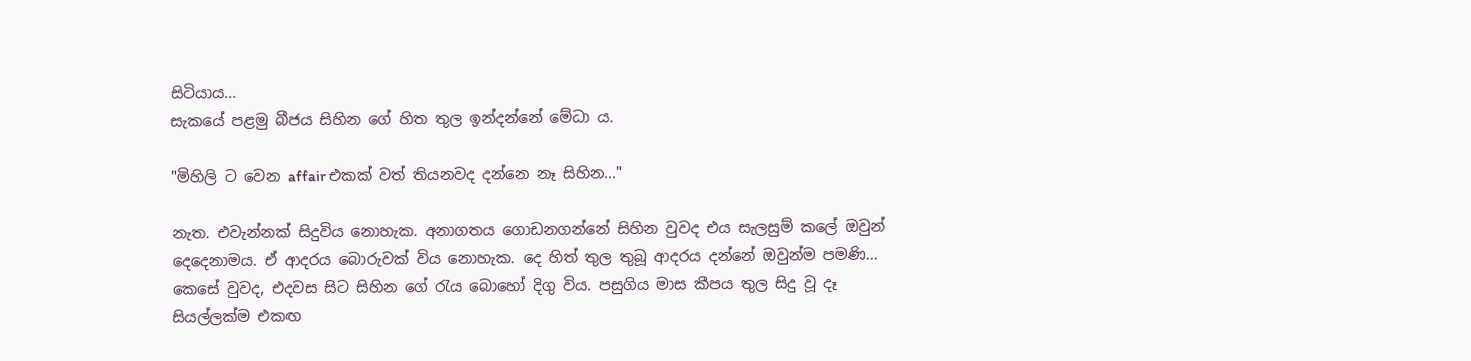සිටියාය...
සැකයේ පළමු බීජය සිහින ගේ හිත තුල ඉන්දන්නේ මේධා ය.

"මිහිලි ට වෙන affair එකක් වත් තියනවද දන්නෙ නෑ සිහින..."

නැත. එවැන්නක් සිදුවිය නොහැක. අනාගතය ගොඩනගන්නේ සිහින වුවද එය සැලසුම් කලේ ඔවුන් දෙදෙනාමය. ඒ ආදරය බොරුවක් විය නොහැක. දෙ හිත් තුල තුබූ ආදරය දන්නේ ඔවුන්ම පමණි...
කෙසේ වුවද, එදවස සිට සිහින ගේ රැය බොහෝ දිගු විය. පසුගිය මාස කීපය තුල සිදු වූ දෑ සියල්ලක්ම එකඟ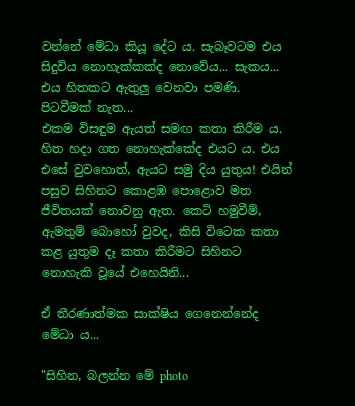වන්නේ මේධා කියූ දේට ය. සැබෑවටම එය සිදුවිය නොහැක්කක්ද නොවේය... සැකය... එය හිතකට ඇතුලු වෙනවා පමණි. පිටවීමක් නැත...
එකම විසඳුම ඇයත් සමඟ කතා කිරීම ය. හිත හදා ගත නොහැක්කේද එයට ය. එය එසේ වුවහොත්, ඇයට සමු දිය යුතුය! එයින් පසුව සිහිනට කොළඹ පොළොව මත ජීවිතයක් නොවනු ඇත. කෙටි හමුවීම්, ඇමතුම් බොහෝ වුවද, කිසි විටෙක කතා කළ යුතුම දෑ කතා කිරීමට සිහිනට නොහැකි වූයේ එහෙයිනි...

ඒ තීරණාත්මක සාක්ෂිය ගෙනෙන්නේද මේධා ය...

"සිහින, බලන්න මේ photo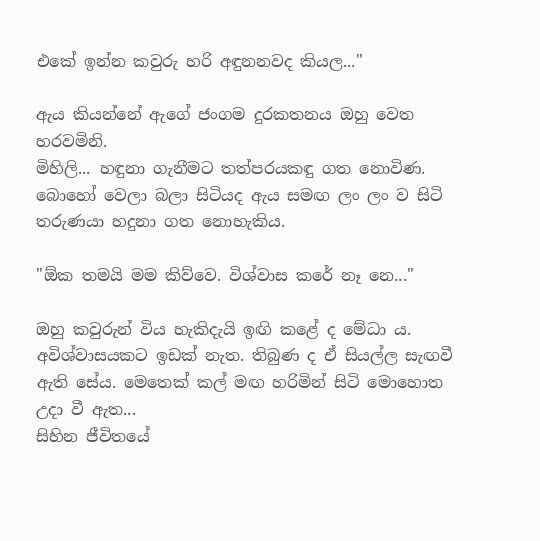එකේ ඉන්න කවුරු හරි අඳුනනවද කියල..."

ඇය කියන්නේ ඇගේ ජංගම දුරකතනය ඔහු වෙත හරවමිනි.
මිහිලි... හඳුනා ගැනීමට තත්පරයකඳු ගත නොවිණ. බොහෝ වෙලා බලා සිටියද ඇය සමඟ ලං ලං ව සිටි තරුණයා හදුනා ගත නොහැකිය.

"ඕක තමයි මම කිව්වෙ. විශ්වාස කරේ නෑ නෙ..."

ඔහු කවුරුන් විය හැකිදැයි ඉඟි කළේ ද මේධා ය. අවිශ්වාසයකට ඉඩක් නැත. තිබුණ ද ඒ සියල්ල සැඟවී ඇති සේය. මෙතෙක් කල් මඟ හරිමින් සිටි මොහොත උදා වී ඇත...
සිහින ජීවිතයේ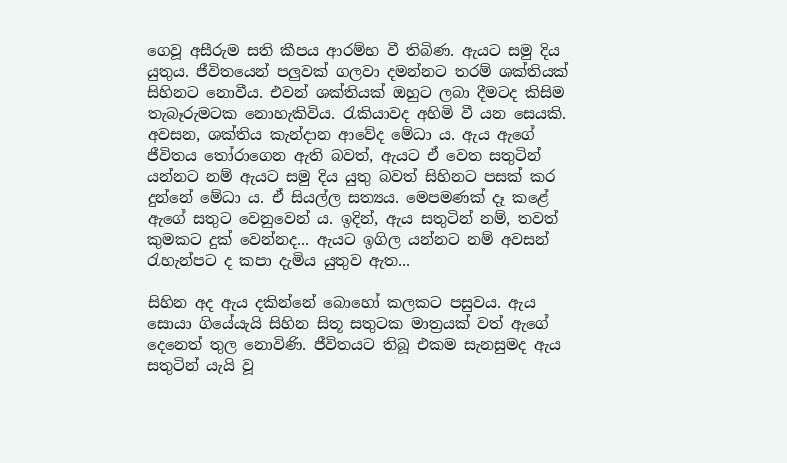ගෙවූ අසීරුම සති කීපය ආරම්භ වී තිබිණ. ඇයට සමු දිය යුතුය. ජීවිතයෙන් පලුවක් ගලවා දමන්නට තරම් ශක්තියක් සිහිනට නොවීය. එවන් ශක්තියක් ඔහුට ලබා දීමටද කිසිම තැබෑරුමටක නොහැකිවිය. රැකියාවද අහිමි වී යන සෙයකි. අවසන, ශක්තිය කැන්දාන ආවේද මේධා ය. ඇය ඇගේ ජීවිතය තෝරාගෙන ඇති බවත්, ඇයට ඒ වෙත සතුටින් යන්නට නම් ඇයට සමු දිය යුතු බවත් සිහිනට පසක් කර දුන්නේ මේධා ය. ඒ සියල්ල සත්‍යය. මෙපමණක් දෑ කළේ ඇගේ සතුට වෙනුවෙන් ය. ඉදින්, ඇය සතුටින් නම්, තවත් කුමකට දුක් වෙන්නද... ඇයට ඉගිල යන්නට නම් අවසන් රැහැන්පට ද කපා දැමිය යුතුව ඇත...

සිහින අද ඇය දකින්නේ බොහෝ කලකට පසුවය. ඇය සොයා ගියේයැයි සිහින සිතූ සතුටක මාත්‍රයක් වත් ඇගේ දෙනෙත් තුල නොවිණි. ජීවිතයට තිබූ එකම සැනසුමද ඇය සතුටින් යැයි වූ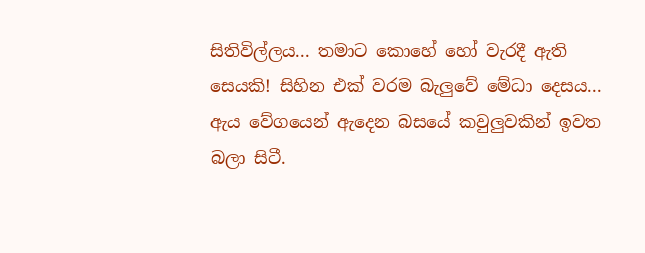සිතිවිල්ලය... තමාට කොහේ හෝ වැරදී ඇති සෙයකි! සිහින එක් වරම බැලුවේ මේධා දෙසය... ඇය වේගයෙන් ඇදෙන බසයේ කවුලුවකින් ඉවත බලා සිටී.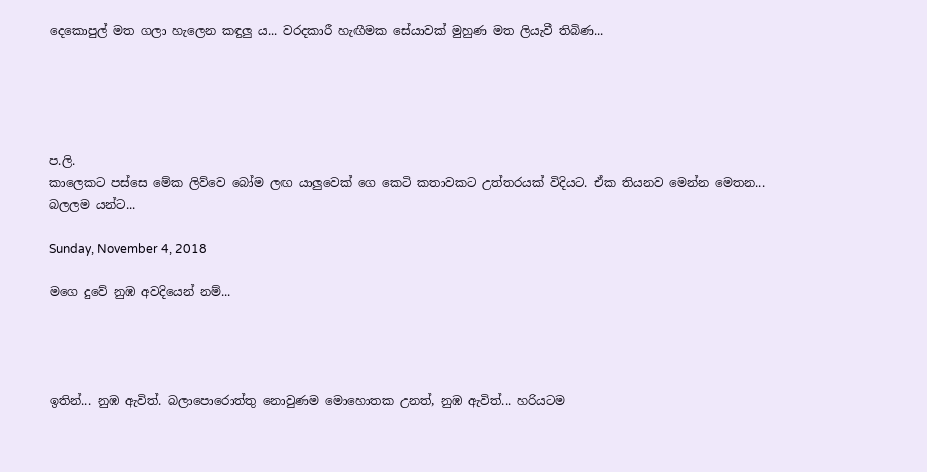දෙකොපුල් මත ගලා හැලෙන කඳුලු ය... වරදකාරී හැඟීමක සේයාවක් මුහුණ මත ලියැවී තිබිණ...





ප.ලි.
කාලෙකට පස්සෙ මේක ලිව්වෙ බෝම ලඟ යාලුවෙක් ගෙ කෙටි කතාවකට උත්තරයක් විදියට. ඒක තියනව මෙන්න මෙතන... බලලම යන්ට...

Sunday, November 4, 2018

මගෙ දුවේ නුඹ අවදියෙන් නම්...




ඉතින්... නුඹ ඇවිත්. බලාපොරොත්තු නොවුණම මොහොතක උනත්, නුඹ ඇවිත්... හරියටම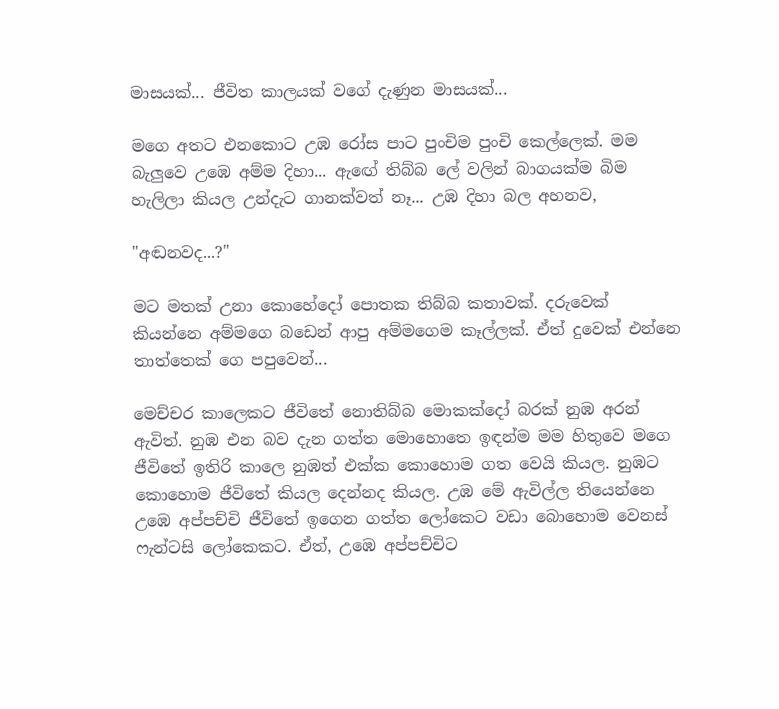මාසයක්... ජීවිත කාලයක් වගේ දැණුන මාසයක්...

මගෙ අතට එනකොට උඹ රෝස පාට පුංචිම පුංචි කෙල්ලෙක්. මම බැලුවෙ උඹෙ අම්ම දිහා... ඇඟේ තිබ්බ ලේ වලින් බාගයක්ම බිම හැලිලා කියල උන්දැට ගානක්වත් නෑ... උඹ දිහා බල අහනව,

"අඬනවද...?"

මට මතක් උනා කොහේදෝ පොතක තිබ්බ කතාවක්. දරුවෙක් කියන්නෙ අම්මගෙ බඩෙන් ආපු අම්මගෙම කෑල්ලක්. ඒත් දුවෙක් එන්නෙ තාත්තෙක් ගෙ පපුවෙන්...

මෙච්චර කාලෙකට ජීවිතේ නොතිබ්බ මොකක්දෝ බරක් නුඹ අරන් ඇවිත්. නුඹ එන බව දැන ගත්ත මොහොතෙ ඉඳන්ම මම හිතුවෙ මගෙ ජීවිතේ ඉතිරි කාලෙ නුඹත් එක්ක කොහොම ගත වෙයි කියල. නුඹට කොහොම ජීවිතේ කියල දෙන්නද කියල. උඹ මේ ඇවිල්ල තියෙන්නෙ උඹෙ අප්පච්චි ජීවිතේ ඉගෙන ගත්ත ලෝකෙට වඩා බොහොම වෙනස් ෆැන්ටසි ලෝකෙකට. ඒත්, උඹෙ අප්පච්චිට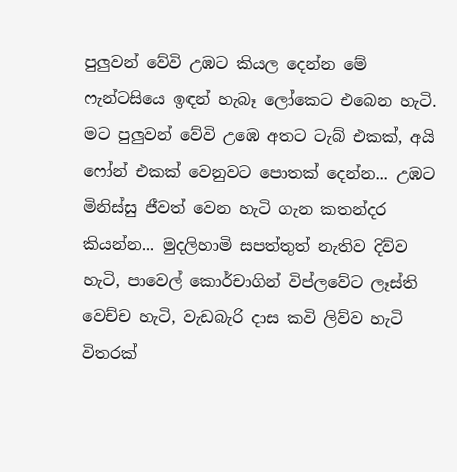පුලුවන් වේවි උඹට කියල දෙන්න මේ ෆැන්ටසියෙ ඉඳන් හැබෑ ලෝකෙට එබෙන හැටි. මට පුලුවන් වේවි උඹෙ අතට ටැබ් එකක්, අයි ෆෝන් එකක් වෙනුවට පොතක් දෙන්න... උඹට මිනිස්සු ජීවත් වෙන හැටි ගැන කතන්දර කියන්න... මුදලිහාමි සපත්තුත් නැතිව දිව්ව හැටි, පාවෙල් කොර්චාගින් විප්ලවේට ලෑස්ති වෙච්ච හැටි, වැඩබැරි දාස කවි ලිව්ව හැටි විතරක්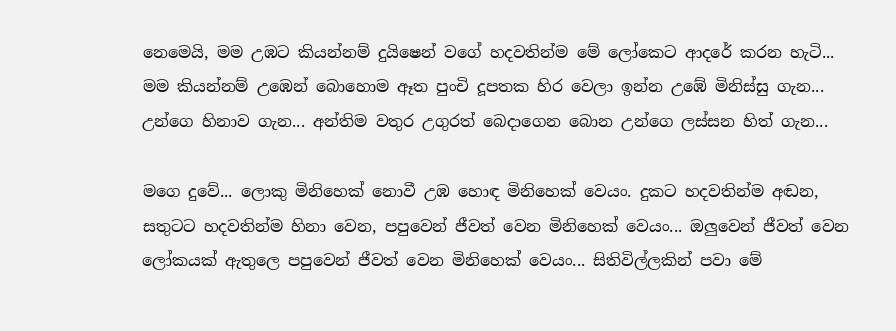නෙමෙයි, මම උඹට කියන්නම් දුයිෂෙන් වගේ හදවතින්ම මේ ලෝකෙට ආදරේ කරන හැටි... මම කියන්නම් උඹෙන් බොහොම ඈත පුංචි දූපතක හිර වෙලා ඉන්න උඹේ මිනිස්සු ගැන... උන්ගෙ හිනාව ගැන... අන්තිම වතුර උගුරත් බෙදාගෙන බොන උන්ගෙ ලස්සන හිත් ගැන...

මගෙ දුවේ... ලොකු මිනිහෙක් නොවී උඹ හොඳ මිනිහෙක් වෙයං. දුකට හදවතින්ම අඬන, සතුටට හදවතින්ම හිනා වෙන, පපුවෙන් ජීවත් වෙන මිනිහෙක් වෙයං... ඔලුවෙන් ජීවත් වෙන ලෝකයක් ඇතුලෙ පපුවෙන් ජීවත් වෙන මිනිහෙක් වෙයං... සිතිවිල්ලකින් පවා මේ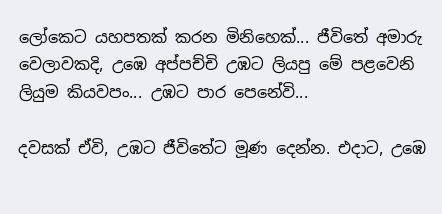ලෝකෙට යහපතක් කරන මිනිහෙක්... ජීවිතේ අමාරු වෙලාවකදි, උඹෙ අප්පච්චි උඹට ලියපු මේ පළවෙනි ලියුම කියවපං... උඹට පාර පෙනේවි...

දවසක් ඒවි, උඹට ජීවිතේට මූණ දෙන්න. එදාට, උඹෙ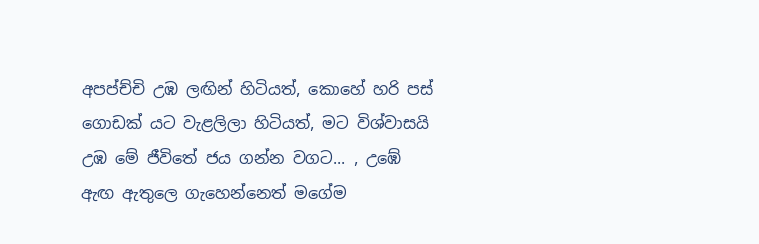අපප්ච්චි උඹ ලඟින් හිටියත්, කොහේ හරි පස් ගොඩක් යට වැළලිලා හිටියත්, මට විශ්වාසයි උඹ මේ ජීවිතේ ජය ගන්න වගට... , උඹේ ඇඟ ඇතුලෙ ගැහෙන්නෙත් මගේම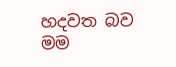හදවත බව මම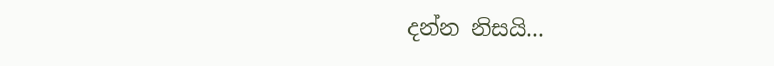දන්න නිසයි...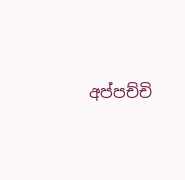අප්පච්චි